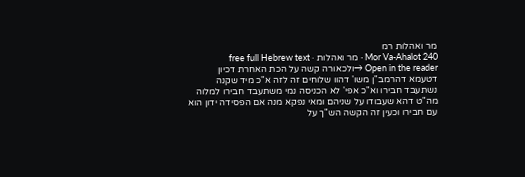מר ואהלות רמ
Mor Va-Ahalot 240 · מר ואהלות · free full Hebrew text
Open in the reader →ולכאורה קשה על הכת האחרת דכיון דטעמא דהרמב"ן משו' דהוו שלוחים זה לזה א"כ מיד שקנה נשתעבד חבירו וא"כ אפי' לא הכניסה נמי משתעבד חבירו למלוה מה"ט דהא שעבודו על שניהם ומאי נפקא מנה אם הפסידה ידון הוא עם חבירו וכעין זה הקשה הש"ך על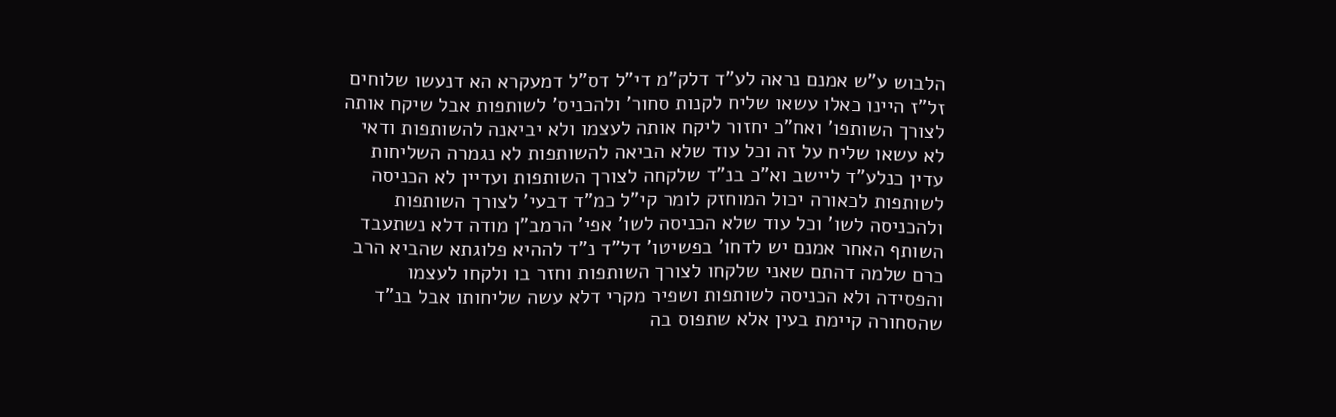הלבוש ע"ש אמנם נראה לע"ד דלק"מ די"ל דס"ל דמעקרא הא דנעשו שלוחים זל"ז היינו כאלו עשאו שליח לקנות סחור' ולהכניס' לשותפות אבל שיקח אותה לצורך השותפו' ואח"כ יחזור ליקח אותה לעצמו ולא יביאנה להשותפות ודאי לא עשאו שליח על זה וכל עוד שלא הביאה להשותפות לא נגמרה השליחות עדין כנלע"ד ליישב וא"כ בנ"ד שלקחה לצורך השותפות ועדיין לא הכניסה לשותפות לכאורה יכול המוחזק לומר קי"ל כמ"ד דבעי' לצורך השותפות ולהכניסה לשו' וכל עוד שלא הכניסה לשו' אפי' הרמב"ן מודה דלא נשתעבד השותף האחר אמנם יש לדחו' בפשיטו' דל"ד נ"ד לההיא פלוגתא שהביא הרב כרם שלמה דהתם שאני שלקחו לצורך השותפות וחזר בו ולקחו לעצמו והפסידה ולא הכניסה לשותפות ושפיר מקרי דלא עשה שליחותו אבל בנ"ד שהסחורה קיימת בעין אלא שתפוס בה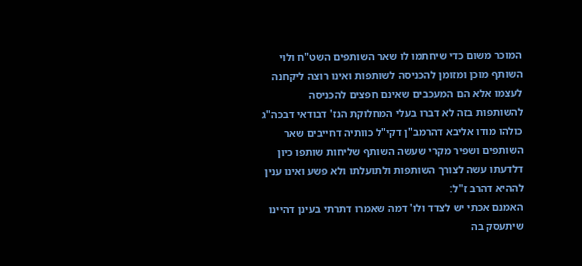המוכר משום כדי שיחתמו לו שאר השותפים השט"ח ולוי השותף מוכן ומזומן להכניסה לשותפות ואינו רוצה ליקחנה לעצמו אלא הם המעכבים שאינם חפצים להכניסה להשותפות בזה לא דברו בעלי המחלוקת הנז' דבודאי דבכה"ג כולהו מודו אליבא דהרמב"ן דקי"ל כוותיה דחייבים שאר השותפים ושפיר מקרי שעשה השותף שליחות שותפו כיון דלדעתו עשה לצורך השותפות ולתועלתו ולא פשע ואינו ענין לההיא דהרב ז"ל:
האמנם אכתי יש לצדד ולו' דמה שאמרו דתרתי בעינן דהיינו שיתעסק בה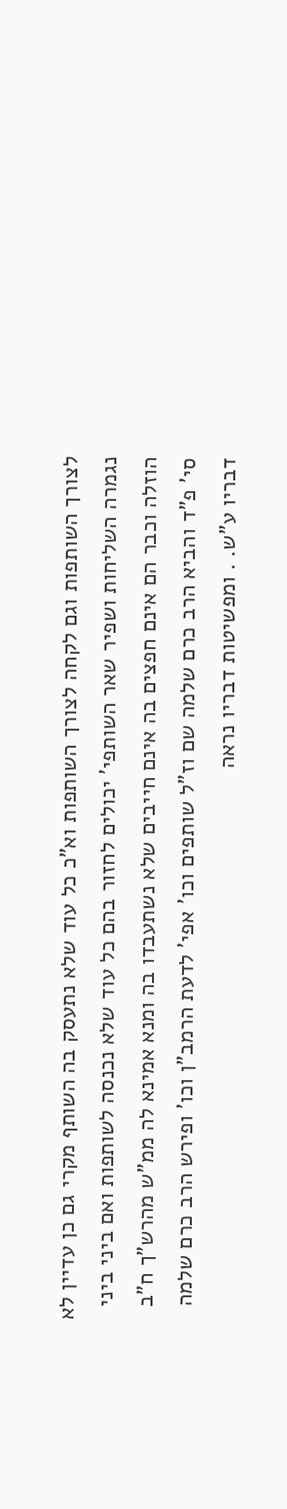לצורך השותפות וגם לקחה לצורך השותפות וא"כ כל עוד שלא נתעסק בה השותף מקרי גם כן עדיין לא נגמרה השליחות ושפיר שאר השותפי' יכולים לחזור בהם כל עוד שלא נכנסה לשותפות ואם ביני ביני הוזלה וכבר הם אינם חפצים בה אינם חייבים שלא נשתעבדו בה ומנא אמינא לה ממ"ש מהרש"ך ח"ב סי' פ"ד והביא הרב כרם שלמה שם וז"ל שותפים וכו' אפי' לדעת הרמב"ן וכו' ופירש הרב כרם שלמה דבריו ע"ש. . ומפשיטות דבריו נראה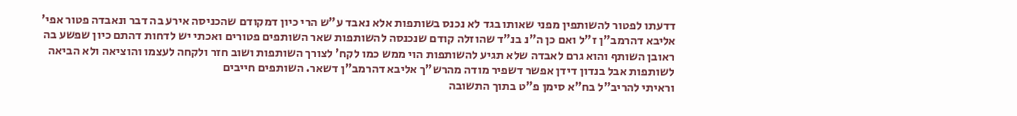דדעתו לפטור להשותפין מפני שאותו בגד לא נכנס בשותפות אלא נאבד ע"ש הרי כיון דמקודם שהכניסה אירע בה דבר ונאבדה פטור אפי' אליבא דהרמב"ן ז"ל ואם כן ה"נ בנ"ד שהוזלה קודם שנכנסה להשותפות שאר השותפים פטורים ואכתי יש לדחות דהתם כיון שפשע בה ראובן השותף והוא גרם לאבדה שלא תגיע להשותפות הוי ממש כמו לקח' לצורך השותפות ושוב חזר ולקחה לעצמו והוציאה ולא הביאה לשותפות אבל בנדון דידן אפשר דשפיר מודה מהרש"ך אליבא דהרמב"ן דשאר. השותפים חייבים
וראיתי להריב"ל בח"א סימן פ"ט בתוך התשובה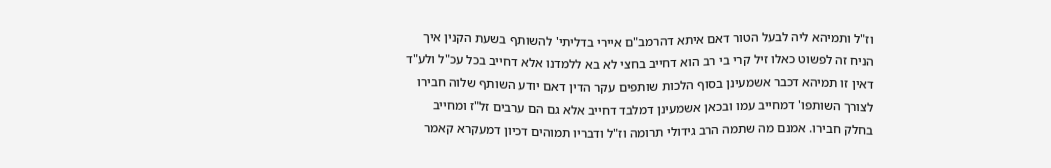וז"ל ותמיהא ליה לבעל הטור דאם איתא דהרמב"ם איירי בדליתי' להשותף בשעת הקנין איך הניח זה לפשוט כאלו זיל קרי בי רב הוא דחייב בחצי לא בא ללמדנו אלא דחייב בכל עכ"ל ולע"ד דאין זו תמיהא דכבר אשמעינן בסוף הלכות שותפים עקר הדין דאם יודע השותף שלוה חבירו לצורך השותפו' דמחייב עמו ובכאן אשמעינן דמלבד דחייב אלא גם הם ערבים זל"ז ומחייב בחלק חבירו. אמנם מה שתמה הרב גידולי תרומה וז"ל ודבריו תמוהים דכיון דמעקרא קאמר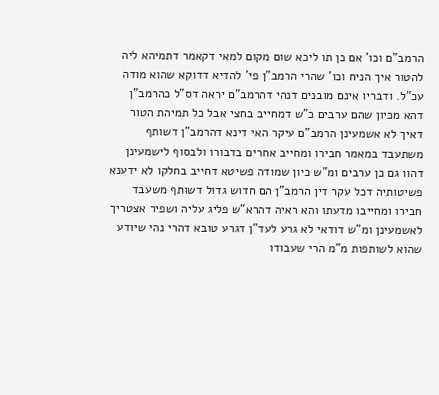הרמב"ם וכו' אם כן תו ליכא שום מקום למאי דקאמר דתמיהא ליה להטור איך הניח וכו' שהרי הרמב"ן פי' להדיא דדוקא שהוא מודה עכ"ל. ודבריו אינם מובנים דנהי דהרמב"ם יראה דס"ל כהרמב"ן דהא מכיון שהם ערבים כ"ש דמחייב בחצי אבל כל תמיהת הטור דאיך לא אשמעינן הרמב"ם עיקר האי דינא דהרמב"ן דשותף משתעבד במאמר חבירו ומחייב אחרים בדבורו ולבסוף לישמעינן דהוו גם כן ערבים ומ"ש כיון שמודה פשיטא דחייב בחלקו לא ידענא פשיטותיה דכל עקר דין הרמב"ן הם חדוש גדול דשותף משעבד חבירו ומחייבו מדעתו והא ראיה דהרא"ש פליג עליה ושפיר אצטריך לאשמעינן ומ"ש דודאי לא גרע לעד"ן דגרע טובא דהרי נהי שיודע שהוא לשותפות מ"מ הרי שעבודו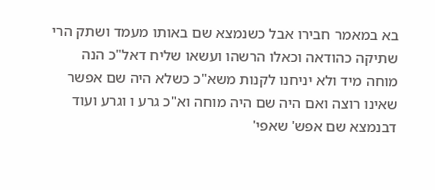בא במאמר חבירו אבל כשנמצא שם באותו מעמד ושתק הרי שתיקה כהודאה וכאלו הרשהו ועשאו שליח דאל"כ הנה מוחה מיד ולא יניחנו לקנות משא"כ כשלא היה שם אפשר שאינו רוצה ואם היה שם היה מוחה וא"כ גרע ו וגרע ועוד דבנמצא שם אפש' שאפי'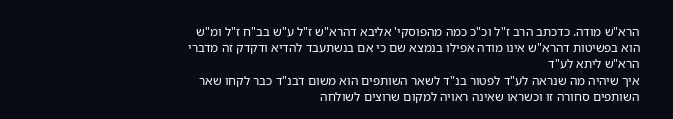הרא"ש מודה. כדכתב הרב ז"ל וכ"כ כמה מהפוסקי' אליבא דהרא"ש ז"ל ע"ש בב"ח ז"ל ומ"ש הוא בפשיטות דהרא"ש אינו מודה אפילו בנמצא שם כי אם בנשתעבד להדיא ודקדק זה מדברי הרא"ש ליתא לע"ד
איך שיהיה מה שנראה לע"ד לפטור בנ"ד לשאר השותפים הוא משום דבנ"ד כבר לקחו שאר השותפים סחורה זו וכשראו שאינה ראויה למקום שרוצים לשולחה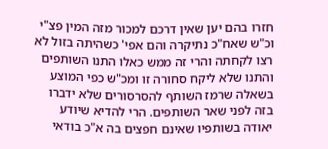חזרו בהם יען שאין דרכם למכור מזה המין פצ"י וכ"ש שאח"כ נתיקרה והם אפי' כשהיתה בזול לא רצו לקחתה והרי זה ממש כאלו התנו השותפים והתנו שלא ליקח סחורה זו ומכ"ש כפי המוצע בשאלה שרמז השותף להסרסורים שלא ידברו בזה לפני שאר השותפים. הרי להדיא שיודע יאודה בשותפיו שאינם חפצים בה א"כ בודאי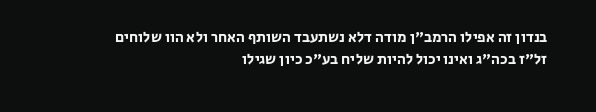בנדון זה אפילו הרמב"ן מודה דלא נשתעבד השותף האחר ולא הוו שלוחים זל"ז בכה"ג ואינו יכול להיות שליח בע"כ כיון שגילו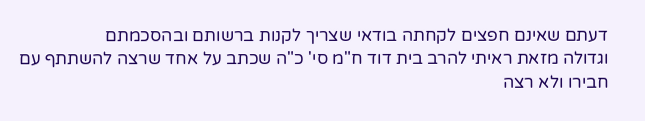דעתם שאינם חפצים לקחתה בודאי שצריך לקנות ברשותם ובהסכמתם
וגדולה מזאת ראיתי להרב בית דוד ח"מ סי' כ"ה שכתב על אחד שרצה להשתתף עם חבירו ולא רצה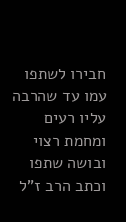חבירו לשתפו עמו עד שהרבה עליו רעים ומחמת רצוי ובושה שתפו וכתב הרב ז"ל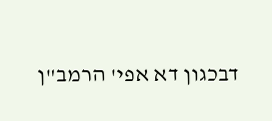דבכגון דא אפי' הרמב"ן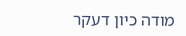מודה כיון דעקר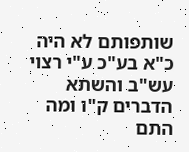שותפותם לא היה כ"א בע"כ ע"י רצוי עש"ב והשתא הדברים ק"ו ומה התם